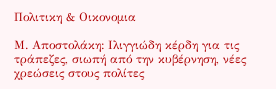Πολιτικη & Οικονομια

Μ. Αποστολάκη: Ιλιγγιώδη κέρδη για τις τράπεζες, σιωπή από την κυβέρνηση, νέες χρεώσεις στους πολίτες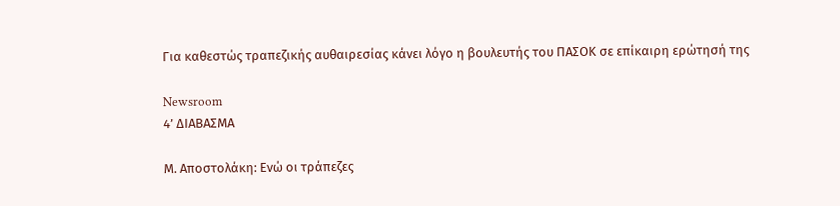Για καθεστώς τραπεζικής αυθαιρεσίας κάνει λόγο η βουλευτής του ΠΑΣΟΚ σε επίκαιρη ερώτησή της

Newsroom
4’ ΔΙΑΒΑΣΜΑ

Μ. Αποστολάκη: Ενώ οι τράπεζες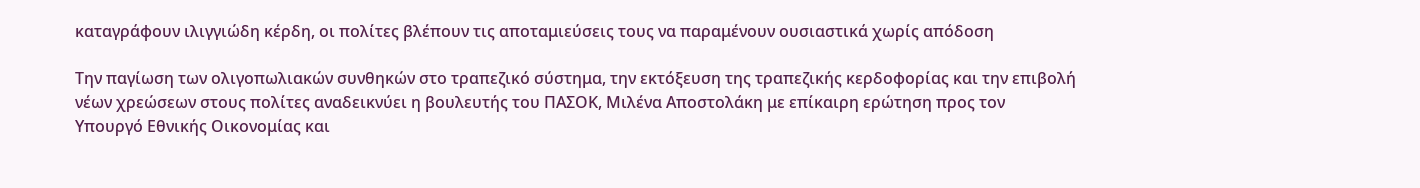καταγράφουν ιλιγγιώδη κέρδη, οι πολίτες βλέπουν τις αποταμιεύσεις τους να παραμένουν ουσιαστικά χωρίς απόδοση

Την παγίωση των ολιγοπωλιακών συνθηκών στο τραπεζικό σύστημα, την εκτόξευση της τραπεζικής κερδοφορίας και την επιβολή νέων χρεώσεων στους πολίτες αναδεικνύει η βουλευτής του ΠΑΣΟΚ, Μιλένα Αποστολάκη με επίκαιρη ερώτηση προς τον Υπουργό Εθνικής Οικονομίας και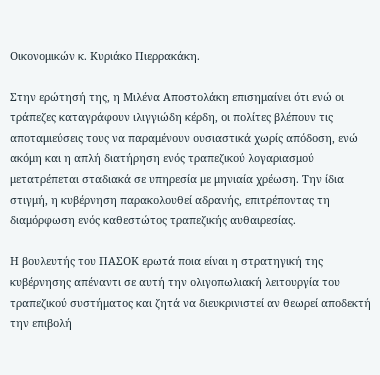Οικονομικών κ. Κυριάκο Πιερρακάκη.

Στην ερώτησή της, η Μιλένα Αποστολάκη επισημαίνει ότι ενώ οι τράπεζες καταγράφουν ιλιγγιώδη κέρδη, οι πολίτες βλέπουν τις αποταμιεύσεις τους να παραμένουν ουσιαστικά χωρίς απόδοση, ενώ ακόμη και η απλή διατήρηση ενός τραπεζικού λογαριασμού μετατρέπεται σταδιακά σε υπηρεσία με μηνιαία χρέωση. Την ίδια στιγμή, η κυβέρνηση παρακολουθεί αδρανής, επιτρέποντας τη διαμόρφωση ενός καθεστώτος τραπεζικής αυθαιρεσίας.

Η βουλευτής του ΠΑΣΟΚ ερωτά ποια είναι η στρατηγική της κυβέρνησης απέναντι σε αυτή την ολιγοπωλιακή λειτουργία του τραπεζικού συστήματος και ζητά να διευκρινιστεί αν θεωρεί αποδεκτή την επιβολή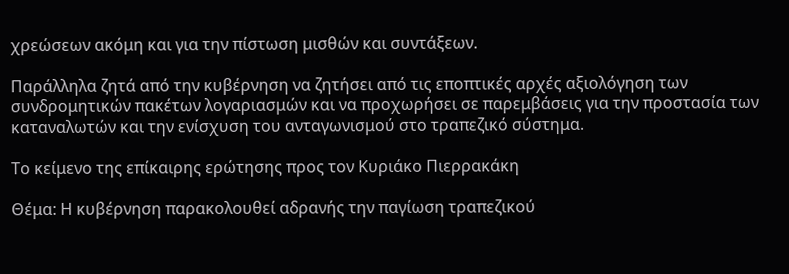χρεώσεων ακόμη και για την πίστωση μισθών και συντάξεων.

Παράλληλα ζητά από την κυβέρνηση να ζητήσει από τις εποπτικές αρχές αξιολόγηση των συνδρομητικών πακέτων λογαριασμών και να προχωρήσει σε παρεμβάσεις για την προστασία των καταναλωτών και την ενίσχυση του ανταγωνισμού στο τραπεζικό σύστημα.

Το κείμενο της επίκαιρης ερώτησης προς τον Κυριάκο Πιερρακάκη

Θέμα: Η κυβέρνηση παρακολουθεί αδρανής την παγίωση τραπεζικού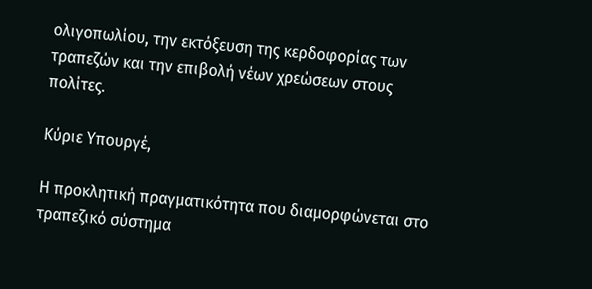ολιγοπωλίου, την εκτόξευση της κερδοφορίας των τραπεζών και την επιβολή νέων χρεώσεων στους πολίτες.

Κύριε Υπουργέ,

Η προκλητική πραγματικότητα που διαμορφώνεται στο τραπεζικό σύστημα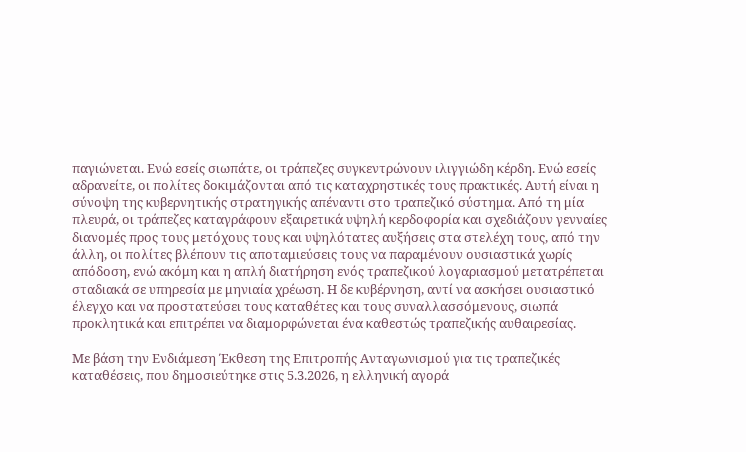παγιώνεται. Ενώ εσείς σιωπάτε, οι τράπεζες συγκεντρώνουν ιλιγγιώδη κέρδη. Ενώ εσείς αδρανείτε, οι πολίτες δοκιμάζονται από τις καταχρηστικές τους πρακτικές. Αυτή είναι η σύνοψη της κυβερνητικής στρατηγικής απέναντι στο τραπεζικό σύστημα. Από τη μία πλευρά, οι τράπεζες καταγράφουν εξαιρετικά υψηλή κερδοφορία και σχεδιάζουν γενναίες διανομές προς τους μετόχους τους και υψηλότατες αυξήσεις στα στελέχη τους, από την άλλη, οι πολίτες βλέπουν τις αποταμιεύσεις τους να παραμένουν ουσιαστικά χωρίς απόδοση, ενώ ακόμη και η απλή διατήρηση ενός τραπεζικού λογαριασμού μετατρέπεται σταδιακά σε υπηρεσία με μηνιαία χρέωση. Η δε κυβέρνηση, αντί να ασκήσει ουσιαστικό έλεγχο και να προστατεύσει τους καταθέτες και τους συναλλασσόμενους, σιωπά προκλητικά και επιτρέπει να διαμορφώνεται ένα καθεστώς τραπεζικής αυθαιρεσίας.

Με βάση την Ενδιάμεση Έκθεση της Επιτροπής Ανταγωνισμού για τις τραπεζικές καταθέσεις, που δημοσιεύτηκε στις 5.3.2026, η ελληνική αγορά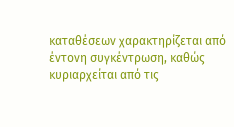καταθέσεων χαρακτηρίζεται από έντονη συγκέντρωση, καθώς κυριαρχείται από τις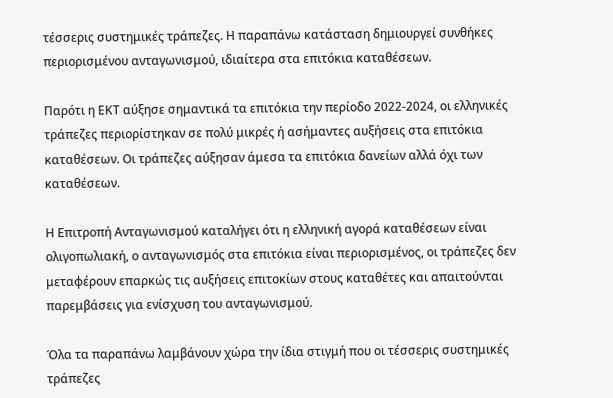τέσσερις συστημικές τράπεζες. Η παραπάνω κατάσταση δημιουργεί συνθήκες περιορισμένου ανταγωνισμού, ιδιαίτερα στα επιτόκια καταθέσεων.

Παρότι η ΕΚΤ αύξησε σημαντικά τα επιτόκια την περίοδο 2022-2024, οι ελληνικές τράπεζες περιορίστηκαν σε πολύ μικρές ή ασήμαντες αυξήσεις στα επιτόκια καταθέσεων. Οι τράπεζες αύξησαν άμεσα τα επιτόκια δανείων αλλά όχι των καταθέσεων.

Η Επιτροπή Ανταγωνισμού καταλήγει ότι η ελληνική αγορά καταθέσεων είναι ολιγοπωλιακή, ο ανταγωνισμός στα επιτόκια είναι περιορισμένος, οι τράπεζες δεν μεταφέρουν επαρκώς τις αυξήσεις επιτοκίων στους καταθέτες και απαιτούνται παρεμβάσεις για ενίσχυση του ανταγωνισμού.

Όλα τα παραπάνω λαμβάνουν χώρα την ίδια στιγμή που οι τέσσερις συστημικές τράπεζες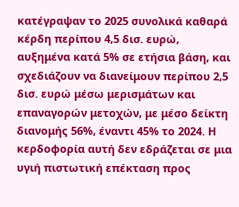κατέγραψαν το 2025 συνολικά καθαρά κέρδη περίπου 4,5 δισ. ευρώ, αυξημένα κατά 5% σε ετήσια βάση, και σχεδιάζουν να διανείμουν περίπου 2,5 δισ. ευρώ μέσω μερισμάτων και επαναγορών μετοχών, με μέσο δείκτη διανομής 56%, έναντι 45% το 2024. Η κερδοφορία αυτή δεν εδράζεται σε μια υγιή πιστωτική επέκταση προς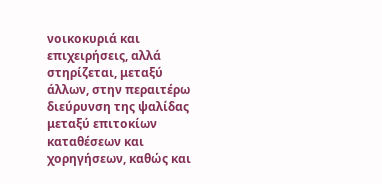νοικοκυριά και επιχειρήσεις, αλλά στηρίζεται, μεταξύ άλλων, στην περαιτέρω διεύρυνση της ψαλίδας μεταξύ επιτοκίων καταθέσεων και χορηγήσεων, καθώς και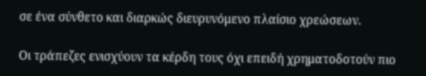σε ένα σύνθετο και διαρκώς διευρυνόμενο πλαίσιο χρεώσεων.

Οι τράπεζες ενισχύουν τα κέρδη τους όχι επειδή χρηματοδοτούν πιο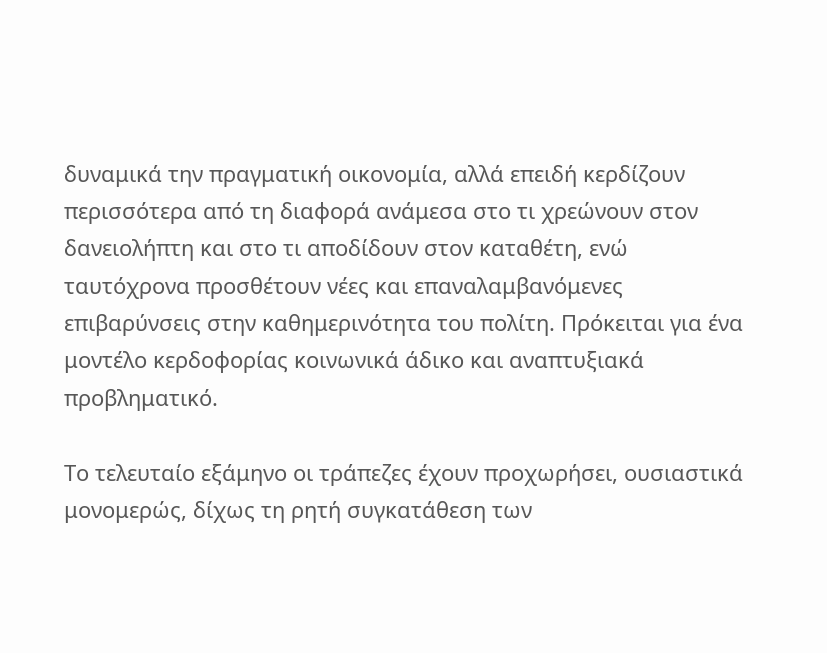δυναμικά την πραγματική οικονομία, αλλά επειδή κερδίζουν περισσότερα από τη διαφορά ανάμεσα στο τι χρεώνουν στον δανειολήπτη και στο τι αποδίδουν στον καταθέτη, ενώ ταυτόχρονα προσθέτουν νέες και επαναλαμβανόμενες επιβαρύνσεις στην καθημερινότητα του πολίτη. Πρόκειται για ένα μοντέλο κερδοφορίας κοινωνικά άδικο και αναπτυξιακά προβληματικό.

Το τελευταίο εξάμηνο οι τράπεζες έχουν προχωρήσει, ουσιαστικά μονομερώς, δίχως τη ρητή συγκατάθεση των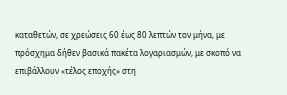καταθετών, σε χρεώσεις 60 έως 80 λεπτών τον μήνα, με πρόσχημα δήθεν βασικά πακέτα λογαριασμών, με σκοπό να επιβάλλουν «τέλος εποχής» στη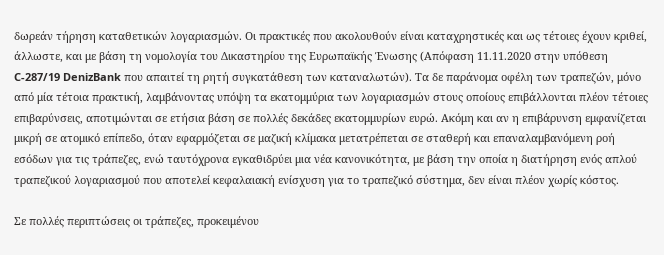δωρεάν τήρηση καταθετικών λογαριασμών. Οι πρακτικές που ακολουθούν είναι καταχρηστικές και ως τέτοιες έχουν κριθεί, άλλωστε, και με βάση τη νομολογία του Δικαστηρίου της Ευρωπαϊκής Ένωσης (Απόφαση 11.11.2020 στην υπόθεση C-287/19 DenizBank που απαιτεί τη ρητή συγκατάθεση των καταναλωτών). Τα δε παράνομα οφέλη των τραπεζών, μόνο από μία τέτοια πρακτική, λαμβάνοντας υπόψη τα εκατομμύρια των λογαριασμών στους οποίους επιβάλλονται πλέον τέτοιες επιβαρύνσεις, αποτιμώνται σε ετήσια βάση σε πολλές δεκάδες εκατομμυρίων ευρώ. Ακόμη και αν η επιβάρυνση εμφανίζεται μικρή σε ατομικό επίπεδο, όταν εφαρμόζεται σε μαζική κλίμακα μετατρέπεται σε σταθερή και επαναλαμβανόμενη ροή εσόδων για τις τράπεζες, ενώ ταυτόχρονα εγκαθιδρύει μια νέα κανονικότητα, με βάση την οποία η διατήρηση ενός απλού τραπεζικού λογαριασμού που αποτελεί κεφαλαιακή ενίσχυση για το τραπεζικό σύστημα, δεν είναι πλέον χωρίς κόστος.

Σε πολλές περιπτώσεις οι τράπεζες, προκειμένου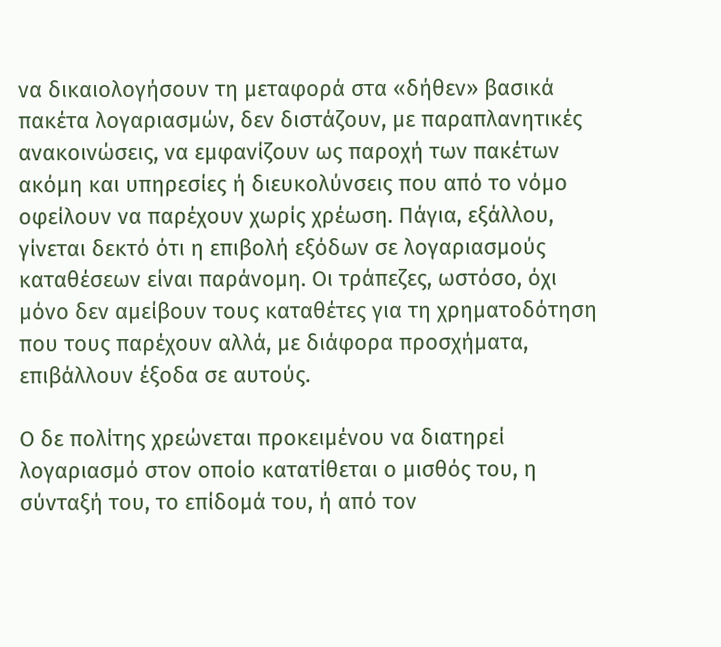να δικαιολογήσουν τη μεταφορά στα «δήθεν» βασικά πακέτα λογαριασμών, δεν διστάζουν, με παραπλανητικές ανακοινώσεις, να εμφανίζουν ως παροχή των πακέτων ακόμη και υπηρεσίες ή διευκολύνσεις που από το νόμο οφείλουν να παρέχουν χωρίς χρέωση. Πάγια, εξάλλου, γίνεται δεκτό ότι η επιβολή εξόδων σε λογαριασμούς καταθέσεων είναι παράνομη. Οι τράπεζες, ωστόσο, όχι μόνο δεν αμείβουν τους καταθέτες για τη χρηματοδότηση που τους παρέχουν αλλά, με διάφορα προσχήματα, επιβάλλουν έξοδα σε αυτούς.

Ο δε πολίτης χρεώνεται προκειμένου να διατηρεί λογαριασμό στον οποίο κατατίθεται ο μισθός του, η σύνταξή του, το επίδομά του, ή από τον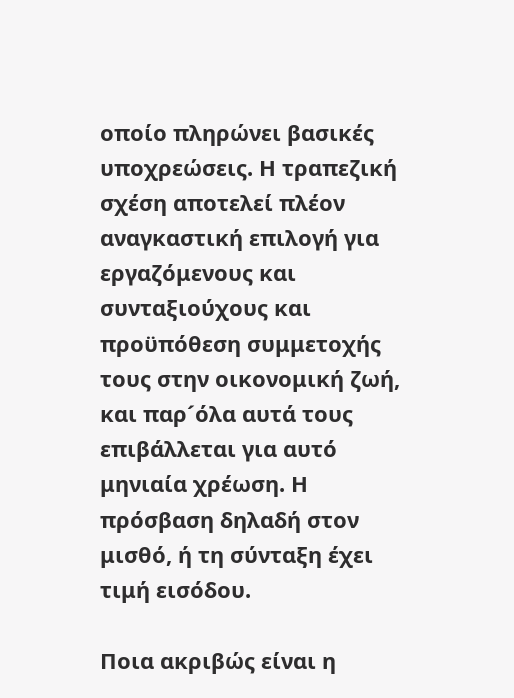οποίο πληρώνει βασικές υποχρεώσεις. Η τραπεζική σχέση αποτελεί πλέον αναγκαστική επιλογή για εργαζόμενους και συνταξιούχους και προϋπόθεση συμμετοχής τους στην οικονομική ζωή, και παρ´όλα αυτά τους επιβάλλεται για αυτό μηνιαία χρέωση. Η πρόσβαση δηλαδή στον μισθό, ή τη σύνταξη έχει τιμή εισόδου.

Ποια ακριβώς είναι η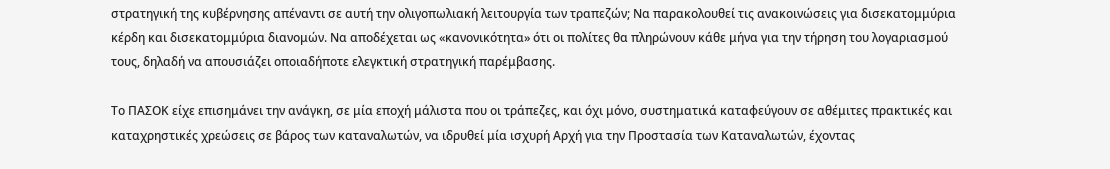στρατηγική της κυβέρνησης απέναντι σε αυτή την ολιγοπωλιακή λειτουργία των τραπεζών; Να παρακολουθεί τις ανακοινώσεις για δισεκατομμύρια κέρδη και δισεκατομμύρια διανομών. Να αποδέχεται ως «κανονικότητα» ότι οι πολίτες θα πληρώνουν κάθε μήνα για την τήρηση του λογαριασμού τους, δηλαδή να απουσιάζει οποιαδήποτε ελεγκτική στρατηγική παρέμβασης.

Το ΠΑΣΟΚ είχε επισημάνει την ανάγκη, σε μία εποχή μάλιστα που οι τράπεζες, και όχι μόνο, συστηματικά καταφεύγουν σε αθέμιτες πρακτικές και καταχρηστικές χρεώσεις σε βάρος των καταναλωτών, να ιδρυθεί μία ισχυρή Αρχή για την Προστασία των Καταναλωτών, έχοντας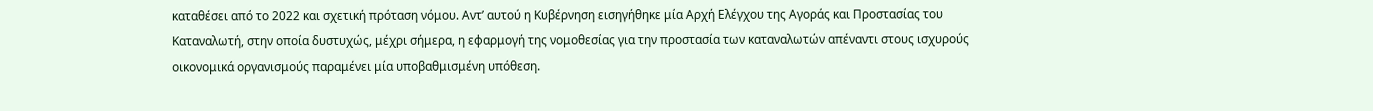καταθέσει από το 2022 και σχετική πρόταση νόμου. Αντ’ αυτού η Κυβέρνηση εισηγήθηκε μία Αρχή Ελέγχου της Αγοράς και Προστασίας του Καταναλωτή, στην οποία δυστυχώς, μέχρι σήμερα, η εφαρμογή της νομοθεσίας για την προστασία των καταναλωτών απέναντι στους ισχυρούς οικονομικά οργανισμούς παραμένει μία υποβαθμισμένη υπόθεση.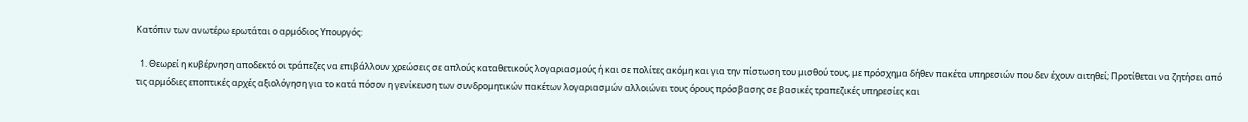Κατόπιν των ανωτέρω ερωτάται ο αρμόδιος Υπουργός:

  1. Θεωρεί η κυβέρνηση αποδεκτό οι τράπεζες να επιβάλλουν χρεώσεις σε απλούς καταθετικούς λογαριασμούς ή και σε πολίτες ακόμη και για την πίστωση του μισθού τους, με πρόσχημα δήθεν πακέτα υπηρεσιών που δεν έχουν αιτηθεί; Προτίθεται να ζητήσει από τις αρμόδιες εποπτικές αρχές αξιολόγηση για το κατά πόσον η γενίκευση των συνδρομητικών πακέτων λογαριασμών αλλοιώνει τους όρους πρόσβασης σε βασικές τραπεζικές υπηρεσίες και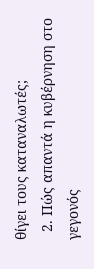θίγει τους καταναλωτές;
  2. Πώς απαντά η κυβέρνηση στο γεγονός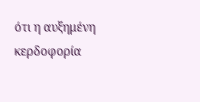ότι η αυξημένη κερδοφορία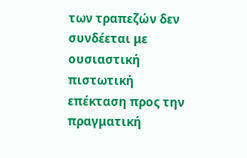των τραπεζών δεν συνδέεται με ουσιαστική πιστωτική επέκταση προς την πραγματική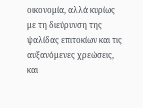οικονομία, αλλά κυρίως με τη διεύρυνση της ψαλίδας επιτοκίων και τις αυξανόμενες χρεώσεις, και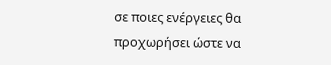σε ποιες ενέργειες θα προχωρήσει ώστε να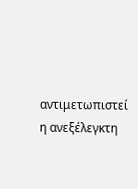αντιμετωπιστεί η ανεξέλεγκτη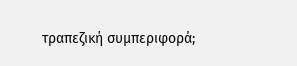τραπεζική συμπεριφορά;